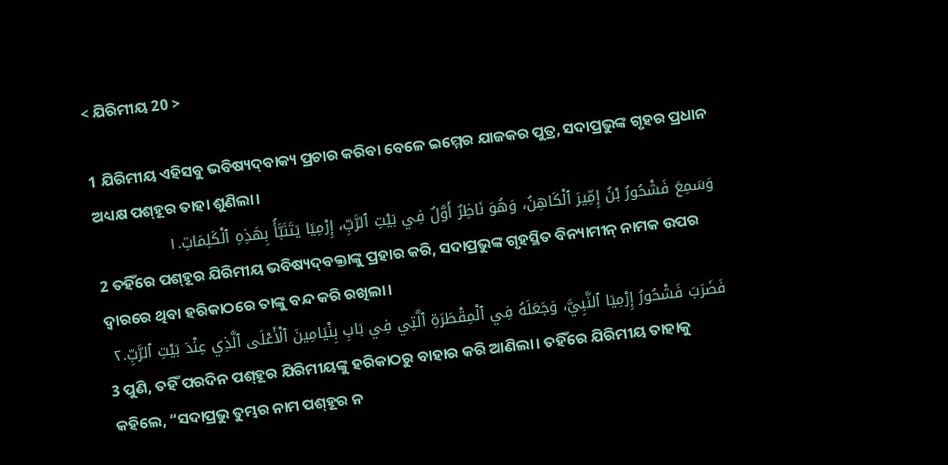< ଯିରିମୀୟ 20 >

1 ଯିରିମୀୟ ଏହିସବୁ ଭବିଷ୍ୟଦ୍‍ବାକ୍ୟ ପ୍ରଚାର କରିବା ବେଳେ ଇମ୍ମେର ଯାଜକର ପୁତ୍ର, ସଦାପ୍ରଭୁଙ୍କ ଗୃହର ପ୍ରଧାନ ଅଧ୍ୟକ୍ଷ ପଶ୍‍ହୂର ତାହା ଶୁଣିଲା।
وَسَمِعَ فَشْحُورُ بْنُ إِمِّيرَ ٱلْكَاهِنُ، وَهُوَ نَاظِرٌ أَوَّلٌ فِي بَيْتِ ٱلرَّبِّ، إِرْمِيَا يَتَنَبَّأُ بِهَذِهِ ٱلْكَلِمَاتِ.١
2 ତହିଁରେ ପଶ୍‍ହୂର ଯିରିମୀୟ ଭବିଷ୍ୟଦ୍‍ବକ୍ତାଙ୍କୁ ପ୍ରହାର କରି, ସଦାପ୍ରଭୁଙ୍କ ଗୃହସ୍ଥିତ ବିନ୍ୟାମୀନ୍ ନାମକ ଉପର ଦ୍ୱାରରେ ଥିବା ହରିକାଠରେ ତାଙ୍କୁ ବନ୍ଦ କରି ରଖିଲା।
فَضَرَبَ فَشْحُورُ إِرْمِيَا ٱلنَّبِيَّ، وَجَعَلَهُ فِي ٱلْمِقْطَرَةِ ٱلَّتِي فِي بَابِ بِنْيَامِينَ ٱلْأَعْلَى ٱلَّذِي عِنْدَ بَيْتِ ٱلرَّبِّ.٢
3 ପୁଣି, ତହିଁ ପରଦିନ ପଶ୍‍ହୂର ଯିରିମୀୟଙ୍କୁ ହରିକାଠରୁ ବାହାର କରି ଆଣିଲା। ତହିଁରେ ଯିରିମୀୟ ତାହାକୁ କହିଲେ, “ସଦାପ୍ରଭୁ ତୁମ୍ଭର ନାମ ପଶ୍‍ହୂର ନ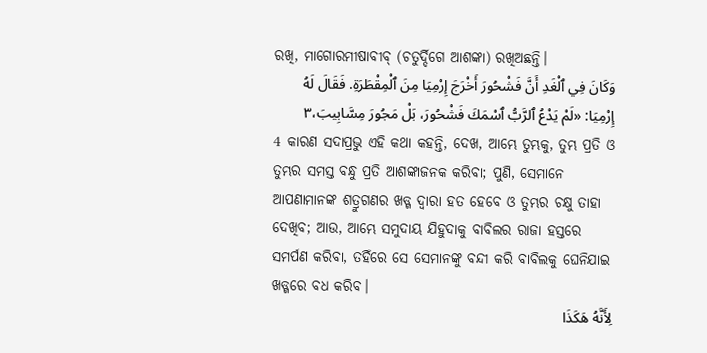ରଖି, ମାଗୋରମୀଷାବୀବ୍‍ (ଚତୁର୍ଦ୍ଦିଗେ ଆଶଙ୍କା) ରଖିଅଛନ୍ତି।
وَكَانَ فِي ٱلْغَدِ أَنَّ فَشْحُورَ أَخْرَجَ إِرْمِيَا مِنَ ٱلْمِقْطَرَةِ. فَقَالَ لَهُ إِرْمِيَا: «لَمْ يَدْعُ ٱلرَّبُّ ٱسْمَكَ فَشْحُورَ، بَلْ مَجُورَ مِسَّابِيبَ،٣
4 କାରଣ ସଦାପ୍ରଭୁ ଏହି କଥା କହନ୍ତି, ଦେଖ, ଆମ୍ଭେ ତୁମ୍ଭକୁ, ତୁମ୍ଭ ପ୍ରତି ଓ ତୁମ୍ଭର ସମସ୍ତ ବନ୍ଧୁ ପ୍ରତି ଆଶଙ୍କାଜନକ କରିବା; ପୁଣି, ସେମାନେ ଆପଣାମାନଙ୍କ ଶତ୍ରୁଗଣର ଖଡ୍ଗ ଦ୍ୱାରା ହତ ହେବେ ଓ ତୁମ୍ଭର ଚକ୍ଷୁ ତାହା ଦେଖିବ; ଆଉ, ଆମ୍ଭେ ସମୁଦାୟ ଯିହୁଦାକୁ ବାବିଲର ରାଜା ହସ୍ତରେ ସମର୍ପଣ କରିବା, ତହିଁରେ ସେ ସେମାନଙ୍କୁ ବନ୍ଦୀ କରି ବାବିଲକୁ ଘେନିଯାଇ ଖଡ୍ଗରେ ବଧ କରିବ।
لِأَنَّهُ هَكَذَا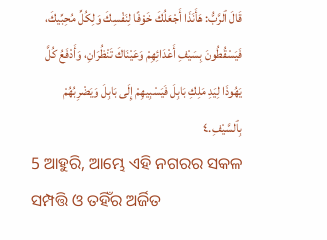قَالَ ٱلرَّبُّ: هَأَنَذَا أَجْعَلُكَ خَوْفًا لِنَفْسِكَ وَلِكُلِّ مُحِبِّيكَ، فَيَسْقُطُونَ بِسَيْفِ أَعْدَائِهِمْ وَعَيْنَاكَ تَنْظُرَانِ، وَأَدْفَعُ كُلَّ يَهُوذَا لِيَدِ مَلِكِ بَابِلَ فَيَسْبِيهِمْ إِلَى بَابِلَ وَيَضْرِبُهُمْ بِٱلسَّيْفِ.٤
5 ଆହୁରି, ଆମ୍ଭେ ଏହି ନଗରର ସକଳ ସମ୍ପତ୍ତି ଓ ତହିଁର ଅର୍ଜିତ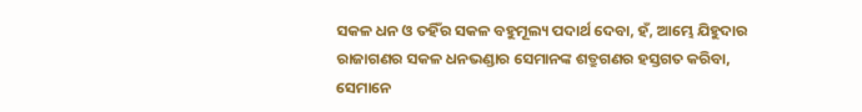ସକଳ ଧନ ଓ ତହିଁର ସକଳ ବହୁମୂଲ୍ୟ ପଦାର୍ଥ ଦେବା, ହଁ, ଆମ୍ଭେ ଯିହୁଦାର ରାଜାଗଣର ସକଳ ଧନଭଣ୍ଡାର ସେମାନଙ୍କ ଶତ୍ରୁଗଣର ହସ୍ତଗତ କରିବା, ସେମାନେ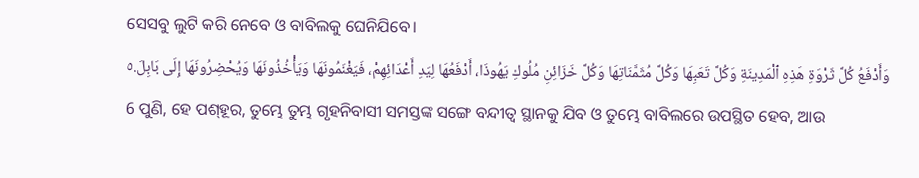ସେସବୁ ଲୁଟି କରି ନେବେ ଓ ବାବିଲକୁ ଘେନିଯିବେ।
وَأَدْفَعُ كُلَّ ثَرْوَةِ هَذِهِ ٱلْمَدِينَةِ وَكُلَّ تَعَبِهَا وَكُلَّ مُثَمَّنَاتِهَا وَكُلَّ خَزَائِنِ مُلُوكِ يَهُوذَا، أَدْفَعُهَا لِيَدِ أَعْدَائِهِمْ، فَيَغْنَمُونَهَا وَيَأْخُذُونَهَا وَيُحْضِرُونَهَا إِلَى بَابِلَ.٥
6 ପୁଣି, ହେ ପଶ୍‍ହୂର, ତୁମ୍ଭେ ତୁମ୍ଭ ଗୃହନିବାସୀ ସମସ୍ତଙ୍କ ସଙ୍ଗେ ବନ୍ଦୀତ୍ୱ ସ୍ଥାନକୁ ଯିବ ଓ ତୁମ୍ଭେ ବାବିଲରେ ଉପସ୍ଥିତ ହେବ, ଆଉ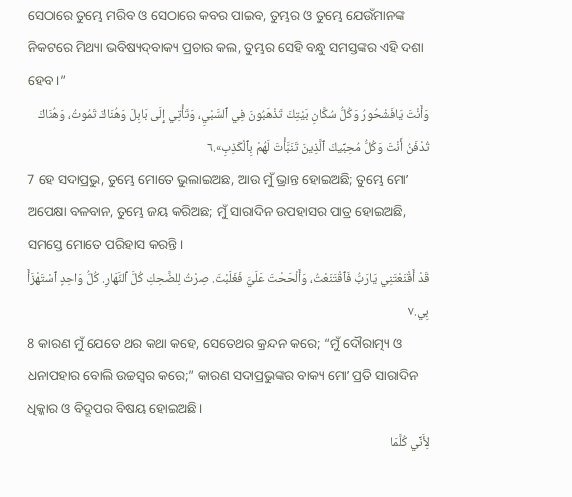ସେଠାରେ ତୁମ୍ଭେ ମରିବ ଓ ସେଠାରେ କବର ପାଇବ, ତୁମ୍ଭର ଓ ତୁମ୍ଭେ ଯେଉଁମାନଙ୍କ ନିକଟରେ ମିଥ୍ୟା ଭବିଷ୍ୟଦ୍‍ବାକ୍ୟ ପ୍ରଚାର କଲ, ତୁମ୍ଭର ସେହି ବନ୍ଧୁ ସମସ୍ତଙ୍କର ଏହି ଦଶା ହେବ।”
وَأَنْتَ يَافَشْحُورُ وَكُلُّ سُكَّانِ بَيْتِكَ تَذْهَبُونَ فِي ٱلسَّبْيِ، وَتَأْتِي إِلَى بَابِلَ وَهُنَاكَ تَمُوتُ، وَهُنَاكَ تُدْفَنُ أَنْتَ وَكُلُّ مُحِبِّيكَ ٱلَّذِينَ تَنَبَّأْتَ لَهُمْ بِٱلْكَذِبِ».٦
7 ହେ ସଦାପ୍ରଭୁ, ତୁମ୍ଭେ ମୋତେ ଭୁଲାଇଅଛ, ଆଉ ମୁଁ ଭ୍ରାନ୍ତ ହୋଇଅଛି; ତୁମ୍ଭେ ମୋʼ ଅପେକ୍ଷା ବଳବାନ, ତୁମ୍ଭେ ଜୟ କରିଅଛ; ମୁଁ ସାରାଦିନ ଉପହାସର ପାତ୍ର ହୋଇଅଛି, ସମସ୍ତେ ମୋତେ ପରିହାସ କରନ୍ତି।
قَدْ أَقْنَعْتَنِي يَارَبُّ فَٱقْتَنَعْتُ، وَأَلْحَحْتَ عَلَيَّ فَغَلَبْتَ. صِرْتُ لِلضَّحِكِ كُلَّ ٱلنَّهَارِ. كُلُّ وَاحِدٍ ٱسْتَهْزَأَ بِي.٧
8 କାରଣ ମୁଁ ଯେତେ ଥର କଥା କହେ, ସେତେଥର କ୍ରନ୍ଦନ କରେ; “ମୁଁ ଦୌରାତ୍ମ୍ୟ ଓ ଧନାପହାର ବୋଲି ଉଚ୍ଚସ୍ୱର କରେ;” କାରଣ ସଦାପ୍ରଭୁଙ୍କର ବାକ୍ୟ ମୋʼ ପ୍ରତି ସାରାଦିନ ଧିକ୍କାର ଓ ବିଦ୍ରୂପର ବିଷୟ ହୋଇଅଛି।
لِأَنِّي كُلَّمَا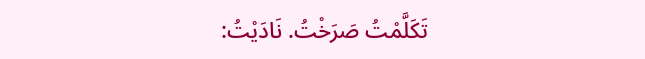تَكَلَّمْتُ صَرَخْتُ. نَادَيْتُ: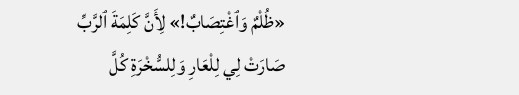«ظُلْمٌ وَٱغْتِصَابٌ!» لِأَنَّ كَلِمَةَ ٱلرَّبِّ صَارَتْ لِي لِلْعَارِ وَلِلسُّخْرَةِ كُلَّ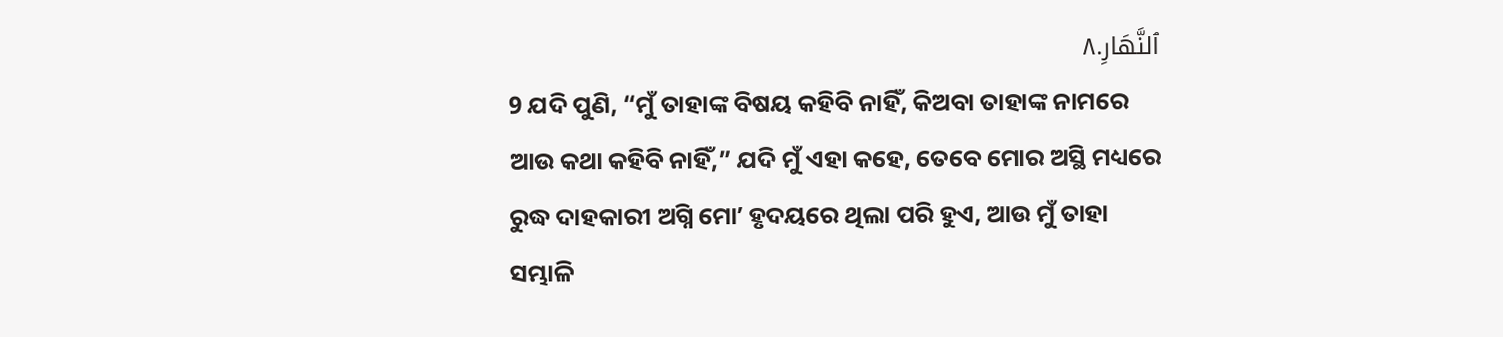ٱلنَّهَارِ.٨
9 ଯଦି ପୁଣି, “ମୁଁ ତାହାଙ୍କ ବିଷୟ କହିବି ନାହିଁ, କିଅବା ତାହାଙ୍କ ନାମରେ ଆଉ କଥା କହିବି ନାହିଁ,” ଯଦି ମୁଁ ଏହା କହେ, ତେବେ ମୋର ଅସ୍ଥି ମଧ୍ୟରେ ରୁଦ୍ଧ ଦାହକାରୀ ଅଗ୍ନି ମୋʼ ହୃଦୟରେ ଥିଲା ପରି ହୁଏ, ଆଉ ମୁଁ ତାହା ସମ୍ଭାଳି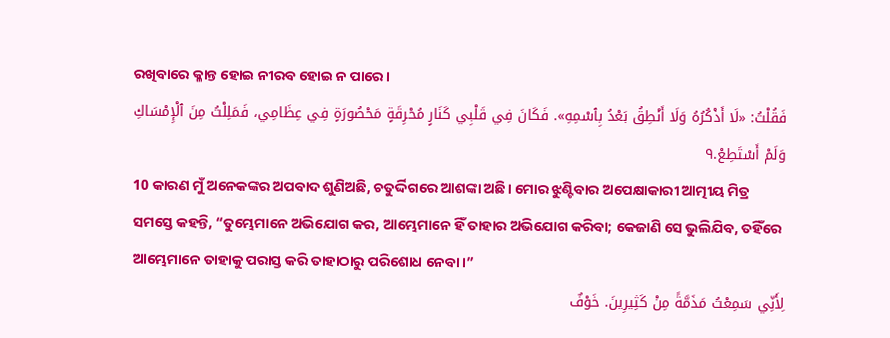ରଖିବାରେ କ୍ଳାନ୍ତ ହୋଇ ନୀରବ ହୋଇ ନ ପାରେ।
فَقُلْتُ: «لَا أَذْكُرُهُ وَلَا أَنْطِقُ بَعْدُ بِٱسْمِهِ». فَكَانَ فِي قَلْبِي كَنَارٍ مُحْرِقَةٍ مَحْصُورَةٍ فِي عِظَامِي، فَمَلِلْتُ مِنَ ٱلْإِمْسَاكِ وَلَمْ أَسْتَطِعْ.٩
10 କାରଣ ମୁଁ ଅନେକଙ୍କର ଅପବାଦ ଶୁଣିଅଛି, ଚତୁର୍ଦ୍ଦିଗରେ ଆଶଙ୍କା ଅଛି। ମୋର ଝୁଣ୍ଟିବାର ଅପେକ୍ଷାକାରୀ ଆତ୍ମୀୟ ମିତ୍ର ସମସ୍ତେ କହନ୍ତି, “ତୁମ୍ଭେମାନେ ଅଭିଯୋଗ କର, ଆମ୍ଭେମାନେ ହିଁ ତାହାର ଅଭିଯୋଗ କରିବା; କେଜାଣି ସେ ଭୁଲିଯିବ, ତହିଁରେ ଆମ୍ଭେମାନେ ତାହାକୁ ପରାସ୍ତ କରି ତାହାଠାରୁ ପରିଶୋଧ ନେବା।”
لِأَنِّي سَمِعْتُ مَذَمَّةً مِنْ كَثِيرِينَ. خَوْفٌ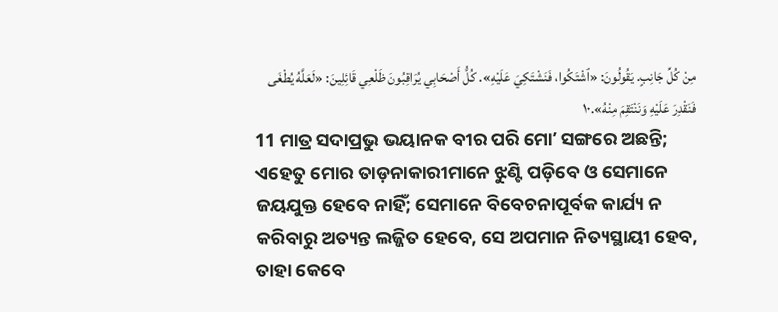مِنْ كُلِّ جَانِبٍ. يَقُولُونَ: «ٱشْتَكُوا، فَنَشْتَكِيَ عَلَيْهِ». كُلُّ أَصْحَابِي يُرَاقِبُونَ ظَلْعِي قَائِلِينَ: «لَعَلَّهُ يُطْغَى فَنَقْدِرَ عَلَيْهِ وَنَنْتَقِمَ مِنْهُ».١٠
11 ମାତ୍ର ସଦାପ୍ରଭୁ ଭୟାନକ ବୀର ପରି ମୋʼ ସଙ୍ଗରେ ଅଛନ୍ତି; ଏହେତୁ ମୋର ତାଡ଼ନାକାରୀମାନେ ଝୁଣ୍ଟି ପଡ଼ିବେ ଓ ସେମାନେ ଜୟଯୁକ୍ତ ହେବେ ନାହିଁ; ସେମାନେ ବିବେଚନାପୂର୍ବକ କାର୍ଯ୍ୟ ନ କରିବାରୁ ଅତ୍ୟନ୍ତ ଲଜ୍ଜିତ ହେବେ, ସେ ଅପମାନ ନିତ୍ୟସ୍ଥାୟୀ ହେବ, ତାହା କେବେ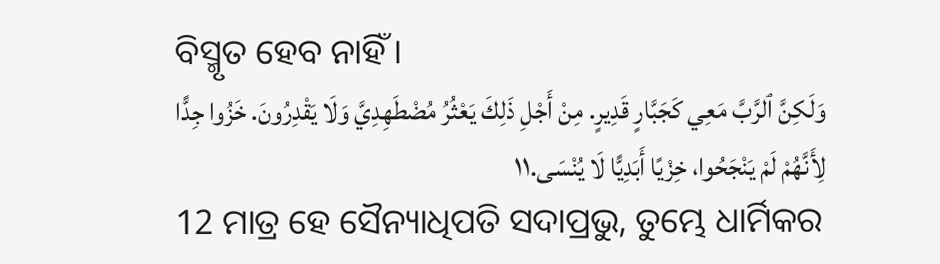ବିସ୍ମୃତ ହେବ ନାହିଁ।
وَلَكِنَّ ٱلرَّبَّ مَعِي كَجَبَّارٍ قَدِيرٍ. مِنْ أَجْلِ ذَلِكَ يَعْثُرُ مُضْطَهِدِيَّ وَلَا يَقْدِرُونَ. خَزُوا جِدًّا لِأَنَّهُمْ لَمْ يَنْجَحُوا، خِزْيًا أَبَدِيًّا لَا يُنْسَى.١١
12 ମାତ୍ର ହେ ସୈନ୍ୟାଧିପତି ସଦାପ୍ରଭୁ, ତୁମ୍ଭେ ଧାର୍ମିକର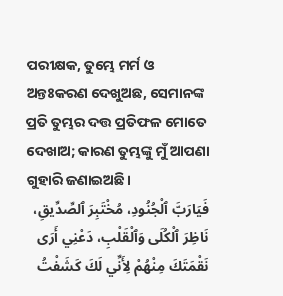ପରୀକ୍ଷକ, ତୁମ୍ଭେ ମର୍ମ ଓ ଅନ୍ତଃକରଣ ଦେଖୁଅଛ, ସେମାନଙ୍କ ପ୍ରତି ତୁମ୍ଭର ଦତ୍ତ ପ୍ରତିଫଳ ମୋତେ ଦେଖାଅ; କାରଣ ତୁମ୍ଭଙ୍କୁ ମୁଁ ଆପଣା ଗୁହାରି ଜଣାଇଅଛି।
فَيَارَبَّ ٱلْجُنُودِ، مُخْتَبِرَ ٱلصِّدِّيقِ، نَاظِرَ ٱلْكُلَى وَٱلْقَلْبِ، دَعْنِي أَرَى نَقْمَتَكَ مِنْهُمْ لِأَنِّي لَكَ كَشَفْتُ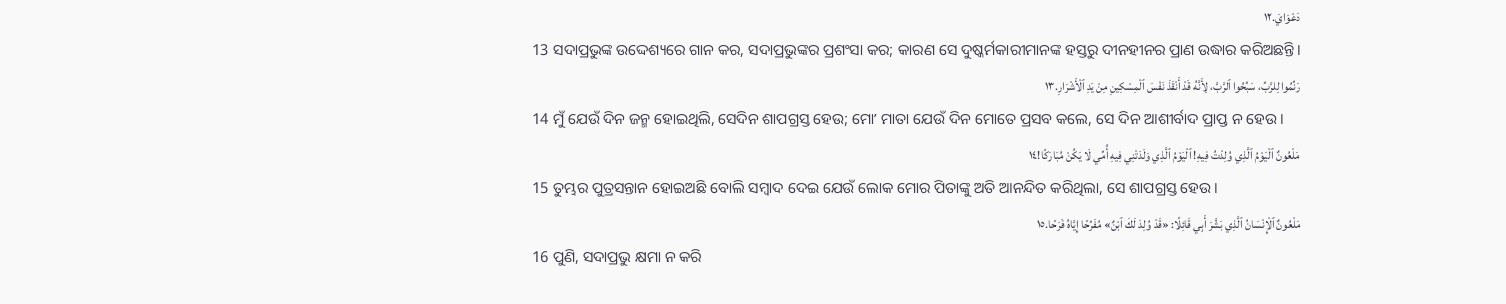دَعْوَايَ.١٢
13 ସଦାପ୍ରଭୁଙ୍କ ଉଦ୍ଦେଶ୍ୟରେ ଗାନ କର, ସଦାପ୍ରଭୁଙ୍କର ପ୍ରଶଂସା କର; କାରଣ ସେ ଦୁଷ୍କର୍ମକାରୀମାନଙ୍କ ହସ୍ତରୁ ଦୀନହୀନର ପ୍ରାଣ ଉଦ୍ଧାର କରିଅଛନ୍ତି।
رَنِّمُوا لِلرَّبِّ، سَبِّحُوا ٱلرَّبَّ، لِأَنَّهُ قَدْ أَنْقَذَ نَفْسَ ٱلْمِسْكِينِ مِنْ يَدِ ٱلْأَشْرَارِ.١٣
14 ମୁଁ ଯେଉଁ ଦିନ ଜନ୍ମ ହୋଇଥିଲି, ସେଦିନ ଶାପଗ୍ରସ୍ତ ହେଉ; ମୋʼ ମାତା ଯେଉଁ ଦିନ ମୋତେ ପ୍ରସବ କଲେ, ସେ ଦିନ ଆଶୀର୍ବାଦ ପ୍ରାପ୍ତ ନ ହେଉ।
مَلْعُونٌ ٱلْيَوْمُ ٱلَّذِي وُلِدْتُ فِيهِ! ٱلْيَوْمُ ٱلَّذِي وَلَدَتْنِي فِيهِ أُمِّي لَا يَكُنْ مُبَارَكًا!١٤
15 ତୁମ୍ଭର ପୁତ୍ରସନ୍ତାନ ହୋଇଅଛି ବୋଲି ସମ୍ବାଦ ଦେଇ ଯେଉଁ ଲୋକ ମୋର ପିତାଙ୍କୁ ଅତି ଆନନ୍ଦିତ କରିଥିଲା, ସେ ଶାପଗ୍ରସ୍ତ ହେଉ।
مَلْعُونٌ ٱلْإِنْسَانُ ٱلَّذِي بَشَّرَ أَبِي قَائِلًا: «قَدْ وُلِدَ لَكَ ٱبْنٌ» مُفَرِّحًا إِيَّاهُ فَرَحًا.١٥
16 ପୁଣି, ସଦାପ୍ରଭୁ କ୍ଷମା ନ କରି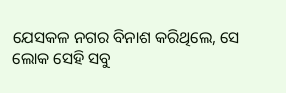ଯେସକଳ ନଗର ବିନାଶ କରିଥିଲେ, ସେ ଲୋକ ସେହି ସବୁ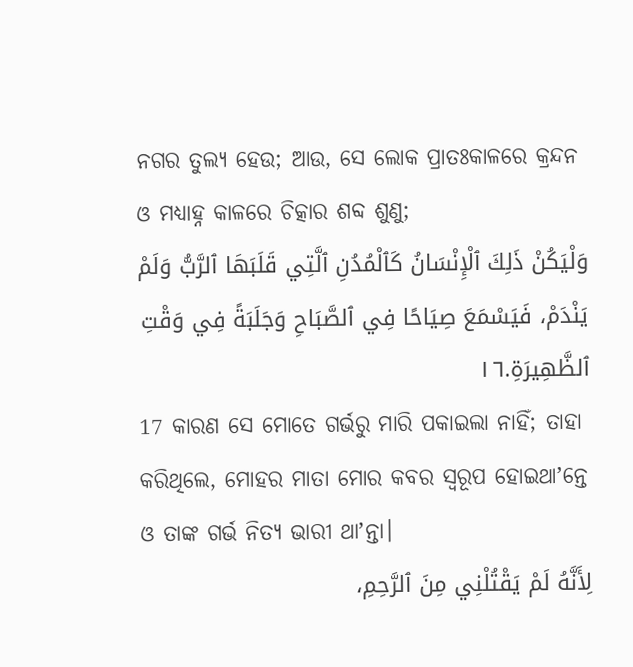ନଗର ତୁଲ୍ୟ ହେଉ; ଆଉ, ସେ ଲୋକ ପ୍ରାତଃକାଳରେ କ୍ରନ୍ଦନ ଓ ମଧ୍ୟାହ୍ନ କାଳରେ ଚିତ୍କାର ଶବ୍ଦ ଶୁଣୁ;
وَلْيَكُنْ ذَلِكَ ٱلْإِنْسَانُ كَٱلْمُدُنِ ٱلَّتِي قَلَبَهَا ٱلرَّبُّ وَلَمْ يَنْدَمْ، فَيَسْمَعَ صِيَاحًا فِي ٱلصَّبَاحِ وَجَلَبَةً فِي وَقْتِ ٱلظَّهِيرَةِ.١٦
17 କାରଣ ସେ ମୋତେ ଗର୍ଭରୁ ମାରି ପକାଇଲା ନାହିଁ; ତାହା କରିଥିଲେ, ମୋହର ମାତା ମୋର କବର ସ୍ୱରୂପ ହୋଇଥାʼନ୍ତେ ଓ ତାଙ୍କ ଗର୍ଭ ନିତ୍ୟ ଭାରୀ ଥାʼନ୍ତା।
لِأَنَّهُ لَمْ يَقْتُلْنِي مِنَ ٱلرَّحِمِ،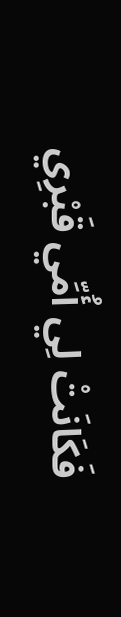فَكَانَتْ لِي أُمِّي قَبْرِي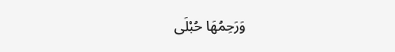وَرَحِمُهَا حُبْلَى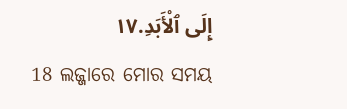إِلَى ٱلْأَبَدِ.١٧
18 ଲଜ୍ଜାରେ ମୋର ସମୟ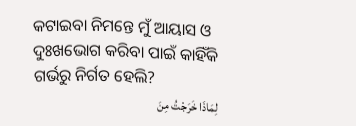କଟାଇବା ନିମନ୍ତେ ମୁଁ ଆୟାସ ଓ ଦୁଃଖଭୋଗ କରିବା ପାଇଁ କାହିଁକି ଗର୍ଭରୁ ନିର୍ଗତ ହେଲି?
لِمَاذَا خَرَجْتُ مِنَ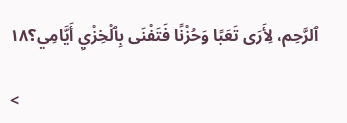ٱلرَّحِم، لِأَرَى تَعَبًا وَحُزْنًا فَتَفْنَى بِٱلْخِزْيِ أَيَّامِي؟١٨

<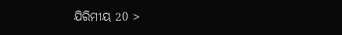ଯିରିମୀୟ 20 >